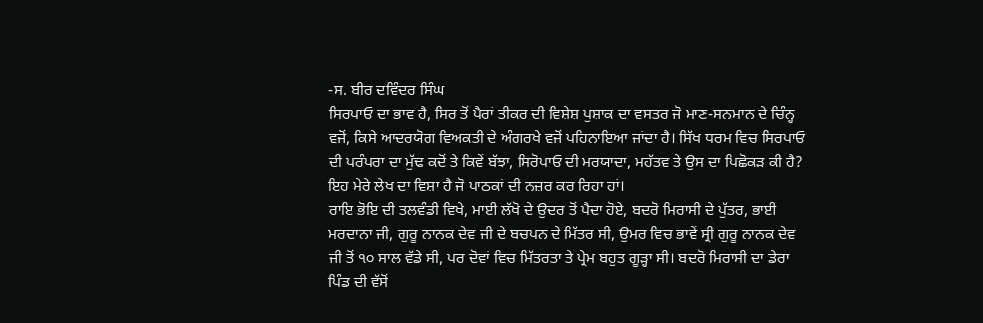-ਸ. ਬੀਰ ਦਵਿੰਦਰ ਸਿੰਘ
ਸਿਰਪਾਓ ਦਾ ਭਾਵ ਹੈ, ਸਿਰ ਤੋਂ ਪੈਰਾਂ ਤੀਕਰ ਦੀ ਵਿਸ਼ੇਸ਼ ਪੁਸ਼ਾਕ ਦਾ ਵਸਤਰ ਜੋ ਮਾਣ-ਸਨਮਾਨ ਦੇ ਚਿੰਨ੍ਹ ਵਜੋਂ, ਕਿਸੇ ਆਦਰਯੋਗ ਵਿਅਕਤੀ ਦੇ ਅੰਗਰਖੇ ਵਜੋਂ ਪਹਿਨਾਇਆ ਜਾਂਦਾ ਹੈ। ਸਿੱਖ ਧਰਮ ਵਿਚ ਸਿਰਪਾਓ ਦੀ ਪਰੰਪਰਾ ਦਾ ਮੁੱਢ ਕਦੋਂ ਤੇ ਕਿਵੇਂ ਬੱਝਾ, ਸਿਰੋਪਾਓ ਦੀ ਮਰਯਾਦਾ, ਮਹੱਤਵ ਤੇ ਉਸ ਦਾ ਪਿਛੋਕੜ ਕੀ ਹੈ? ਇਹ ਮੇਰੇ ਲੇਖ ਦਾ ਵਿਸ਼ਾ ਹੈ ਜੋ ਪਾਠਕਾਂ ਦੀ ਨਜ਼ਰ ਕਰ ਰਿਹਾ ਹਾਂ।
ਰਾਇ ਭੋਇ ਦੀ ਤਲਵੰਡੀ ਵਿਖੇ, ਮਾਈ ਲੱਖੋ ਦੇ ਉਦਰ ਤੋਂ ਪੈਦਾ ਹੋਏ, ਬਦਰੋ ਮਿਰਾਸੀ ਦੇ ਪੁੱਤਰ, ਭਾਈ ਮਰਦਾਨਾ ਜੀ, ਗੁਰੂ ਨਾਨਕ ਦੇਵ ਜੀ ਦੇ ਬਚਪਨ ਦੇ ਮਿੱਤਰ ਸੀ, ਉਮਰ ਵਿਚ ਭਾਵੇਂ ਸ੍ਰੀ ਗੁਰੂ ਨਾਨਕ ਦੇਵ ਜੀ ਤੋਂ ੧੦ ਸਾਲ ਵੱਡੇ ਸੀ, ਪਰ ਦੋਵਾਂ ਵਿਚ ਮਿੱਤਰਤਾ ਤੇ ਪ੍ਰੇਮ ਬਹੁਤ ਗੂੜ੍ਹਾ ਸੀ। ਬਦਰੋ ਮਿਰਾਸੀ ਦਾ ਡੇਰਾ ਪਿੰਡ ਦੀ ਵੱਸੋਂ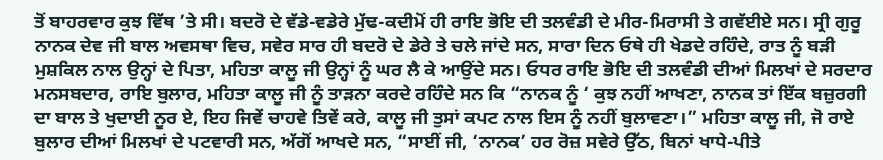ਤੋਂ ਬਾਹਰਵਾਰ ਕੁਝ ਵਿੱਥ ’ਤੇ ਸੀ। ਬਦਰੋ ਦੇ ਵੱਡੇ-ਵਡੇਰੇ ਮੁੱਢ-ਕਦੀਮੋਂ ਹੀ ਰਾਇ ਭੋਇ ਦੀ ਤਲਵੰਡੀ ਦੇ ਮੀਰ-ਮਿਰਾਸੀ ਤੇ ਗਵੱਈਏ ਸਨ। ਸ੍ਰੀ ਗੁਰੂ ਨਾਨਕ ਦੇਵ ਜੀ ਬਾਲ ਅਵਸਥਾ ਵਿਚ, ਸਵੇਰ ਸਾਰ ਹੀ ਬਦਰੋ ਦੇ ਡੇਰੇ ਤੇ ਚਲੇ ਜਾਂਦੇ ਸਨ, ਸਾਰਾ ਦਿਨ ਓਥੇ ਹੀ ਖੇਡਦੇ ਰਹਿੰਦੇ, ਰਾਤ ਨੂੰ ਬੜੀ ਮੁਸ਼ਕਿਲ ਨਾਲ ਉਨ੍ਹਾਂ ਦੇ ਪਿਤਾ, ਮਹਿਤਾ ਕਾਲੂ ਜੀ ਉਨ੍ਹਾਂ ਨੂੰ ਘਰ ਲੈ ਕੇ ਆਉਂਦੇ ਸਨ। ਓਧਰ ਰਾਇ ਭੋਇ ਦੀ ਤਲਵੰਡੀ ਦੀਆਂ ਮਿਲਖਾਂ ਦੇ ਸਰਦਾਰ ਮਨਸਬਦਾਰ, ਰਾਇ ਬੁਲਾਰ, ਮਹਿਤਾ ਕਾਲੂ ਜੀ ਨੂੰ ਤਾੜਨਾ ਕਰਦੇ ਰਹਿੰਦੇ ਸਨ ਕਿ “ਨਾਨਕ ਨੂੰ ‘ ਕੁਝ ਨਹੀਂ ਆਖਣਾ, ਨਾਨਕ ਤਾਂ ਇੱਕ ਬਜ਼ੁਰਗੀ ਦਾ ਬਾਲ ਤੇ ਖੁਦਾਈ ਨੂਰ ਏ, ਇਹ ਜਿਵੇਂ ਚਾਹਵੇ ਤਿਵੇਂ ਕਰੇ, ਕਾਲੂ ਜੀ ਤੁਸਾਂ ਕਪਟ ਨਾਲ ਇਸ ਨੂੰ ਨਹੀਂ ਬੁਲਾਵਣਾ।” ਮਹਿਤਾ ਕਾਲੂ ਜੀ, ਜੋ ਰਾਏ ਬੁਲਾਰ ਦੀਆਂ ਮਿਲਖਾਂ ਦੇ ਪਟਵਾਰੀ ਸਨ, ਅੱਗੋਂ ਆਖਦੇ ਸਨ, “ਸਾਈਂ ਜੀ, ‘ਨਾਨਕ’ ਹਰ ਰੋਜ਼ ਸਵੇਰੇ ਉੱਠ, ਬਿਨਾਂ ਖਾਧੇ-ਪੀਤੇ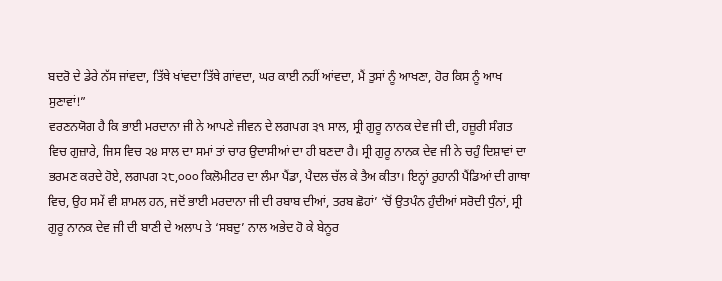ਬਦਰੋ ਦੇ ਡੇਰੇ ਨੱਸ ਜਾਂਵਦਾ, ਤਿੱਥੇ ਖਾਂਵਦਾ ਤਿੱਥੇ ਗਾਂਵਦਾ, ਘਰ ਕਾਈ ਨਹੀਂ ਆਂਵਦਾ, ਮੈਂ ਤੁਸਾਂ ਨੂੰ ਆਖਣਾ, ਹੋਰ ਕਿਸ ਨੂੰ ਆਖ ਸੁਣਾਵਾਂ!”
ਵਰਣਨਯੋਗ ਹੈ ਕਿ ਭਾਈ ਮਰਦਾਨਾ ਜੀ ਨੇ ਆਪਣੇ ਜੀਵਨ ਦੇ ਲਗਪਗ ੩੧ ਸਾਲ, ਸ੍ਰੀ ਗੁਰੂ ਨਾਨਕ ਦੇਵ ਜੀ ਦੀ, ਹਜ਼ੂਰੀ ਸੰਗਤ ਵਿਚ ਗੁਜ਼ਾਰੇ, ਜਿਸ ਵਿਚ ੨੪ ਸਾਲ ਦਾ ਸਮਾਂ ਤਾਂ ਚਾਰ ਉਦਾਸੀਆਂ ਦਾ ਹੀ ਬਣਦਾ ਹੈ। ਸ੍ਰੀ ਗੁਰੂ ਨਾਨਕ ਦੇਵ ਜੀ ਨੇ ਚਹੁੰ ਦਿਸ਼ਾਵਾਂ ਦਾ ਭਰਮਣ ਕਰਦੇ ਹੋਏ, ਲਗਪਗ ੨੮,੦੦੦ ਕਿਲੋਮੀਟਰ ਦਾ ਲੰਮਾ ਪੈਂਡਾ, ਪੈਦਲ ਚੱਲ ਕੇ ਤੈਅ ਕੀਤਾ। ਇਨ੍ਹਾਂ ਰੁਹਾਨੀ ਪੈਂਡਿਆਂ ਦੀ ਗਾਥਾ ਵਿਚ, ਉਹ ਸਮੇਂ ਵੀ ਸ਼ਾਮਲ ਹਨ, ਜਦੋਂ ਭਾਈ ਮਰਦਾਨਾ ਜੀ ਦੀ ਰਬਾਬ ਦੀਆਂ, ਤਰਬ ਛੋਹਾਂ’ ‘ਚੋਂ ਉਤਪੰਨ ਹੁੰਦੀਆਂ ਸਰੋਦੀ ਧੁੰਨਾਂ, ਸ੍ਰੀ ਗੁਰੂ ਨਾਨਕ ਦੇਵ ਜੀ ਦੀ ਬਾਣੀ ਦੇ ਅਲਾਪ ਤੇ ‘ਸਬਦੁ’ ਨਾਲ ਅਭੇਦ ਹੋ ਕੇ ਬੇਨੂਰ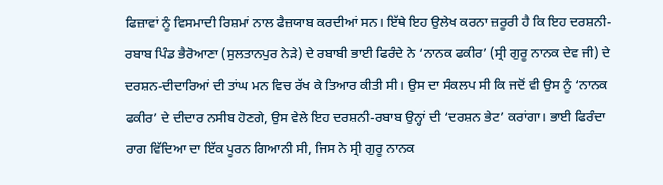ਫਿਜ਼ਾਵਾਂ ਨੂੰ ਵਿਸਮਾਦੀ ਰਿਸ਼ਮਾਂ ਨਾਲ ਫੈਜ਼ਯਾਬ ਕਰਦੀਆਂ ਸਨ। ਇੱਥੇ ਇਹ ਉਲੇਖ ਕਰਨਾ ਜ਼ਰੂਰੀ ਹੈ ਕਿ ਇਹ ਦਰਸ਼ਨੀ-ਰਬਾਬ ਪਿੰਡ ਭੈਰੋਆਣਾ (ਸੁਲਤਾਨਪੁਰ ਨੇੜੇ) ਦੇ ਰਬਾਬੀ ਭਾਈ ਫਿਰੰਦੇ ਨੇ ‘ਨਾਨਕ ਫਕੀਰ’ (ਸ੍ਰੀ ਗੁਰੂ ਨਾਨਕ ਦੇਵ ਜੀ) ਦੇ ਦਰਸ਼ਨ-ਦੀਦਾਰਿਆਂ ਦੀ ਤਾਂਘ ਮਨ ਵਿਚ ਰੱਖ ਕੇ ਤਿਆਰ ਕੀਤੀ ਸੀ। ਉਸ ਦਾ ਸੰਕਲਪ ਸੀ ਕਿ ਜਦੋਂ ਵੀ ਉਸ ਨੂੰ ‘ਨਾਨਕ ਫਕੀਰ’ ਦੇ ਦੀਦਾਰ ਨਸੀਬ ਹੋਣਗੇ, ਉਸ ਵੇਲੇ ਇਹ ਦਰਸ਼ਨੀ-ਰਬਾਬ ਉਨ੍ਹਾਂ ਦੀ ‘ਦਰਸ਼ਨ ਭੇਟ’ ਕਰਾਂਗਾ। ਭਾਈ ਫਿਰੰਦਾ ਰਾਗ ਵਿੱਦਿਆ ਦਾ ਇੱਕ ਪੂਰਨ ਗਿਆਨੀ ਸੀ, ਜਿਸ ਨੇ ਸ੍ਰੀ ਗੁਰੂ ਨਾਨਕ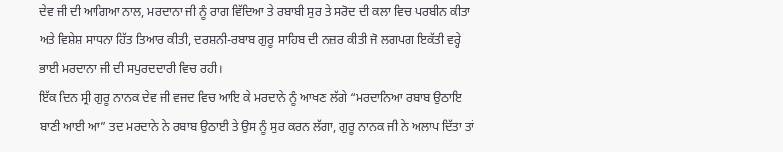ਦੇਵ ਜੀ ਦੀ ਆਗਿਆ ਨਾਲ, ਮਰਦਾਨਾ ਜੀ ਨੂੰ ਰਾਗ ਵਿੱਦਿਆ ਤੇ ਰਬਾਬੀ ਸੁਰ ਤੇ ਸਰੋਦ ਦੀ ਕਲਾ ਵਿਚ ਪਰਬੀਨ ਕੀਤਾ ਅਤੇ ਵਿਸ਼ੇਸ਼ ਸਾਧਨਾ ਹਿੱਤ ਤਿਆਰ ਕੀਤੀ, ਦਰਸ਼ਨੀ-ਰਬਾਬ ਗੁਰੂ ਸਾਹਿਬ ਦੀ ਨਜ਼ਰ ਕੀਤੀ ਜੋ ਲਗਪਗ ਇਕੱਤੀ ਵਰ੍ਹੇ ਭਾਈ ਮਰਦਾਨਾ ਜੀ ਦੀ ਸਪੁਰਦਦਾਰੀ ਵਿਚ ਰਹੀ।
ਇੱਕ ਦਿਨ ਸ੍ਰੀ ਗੁਰੂ ਨਾਨਕ ਦੇਵ ਜੀ ਵਜਦ ਵਿਚ ਆਇ ਕੇ ਮਰਦਾਨੇ ਨੂੰ ਆਖਣ ਲੱਗੇ “ਮਰਦਾਨਿਆ ਰਬਾਬ ਉਠਾਇ ਬਾਣੀ ਆਈ ਆ” ਤਦ ਮਰਦਾਨੇ ਨੇ ਰਬਾਬ ਉਠਾਈ ਤੇ ਉਸ ਨੂੰ ਸੁਰ ਕਰਨ ਲੱਗਾ, ਗੁਰੂ ਨਾਨਕ ਜੀ ਨੇ ਅਲਾਪ ਦਿੱਤਾ ਤਾਂ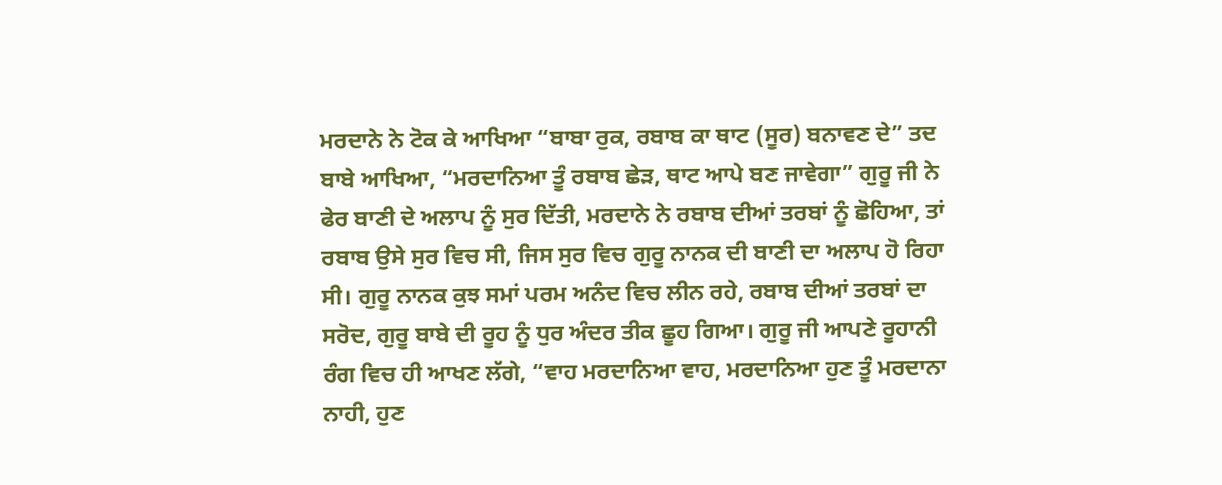ਮਰਦਾਨੇ ਨੇ ਟੋਕ ਕੇ ਆਖਿਆ “ਬਾਬਾ ਰੁਕ, ਰਬਾਬ ਕਾ ਥਾਟ (ਸੂਰ) ਬਨਾਵਣ ਦੇ” ਤਦ ਬਾਬੇ ਆਖਿਆ, “ਮਰਦਾਨਿਆ ਤੂੰ ਰਬਾਬ ਛੇੜ, ਥਾਟ ਆਪੇ ਬਣ ਜਾਵੇਗਾ” ਗੁਰੂ ਜੀ ਨੇ ਫੇਰ ਬਾਣੀ ਦੇ ਅਲਾਪ ਨੂੰ ਸੁਰ ਦਿੱਤੀ, ਮਰਦਾਨੇ ਨੇ ਰਬਾਬ ਦੀਆਂ ਤਰਬਾਂ ਨੂੰ ਛੋਹਿਆ, ਤਾਂ ਰਬਾਬ ਉਸੇ ਸੁਰ ਵਿਚ ਸੀ, ਜਿਸ ਸੁਰ ਵਿਚ ਗੁਰੂ ਨਾਨਕ ਦੀ ਬਾਣੀ ਦਾ ਅਲਾਪ ਹੋ ਰਿਹਾ ਸੀ। ਗੁਰੂ ਨਾਨਕ ਕੁਝ ਸਮਾਂ ਪਰਮ ਅਨੰਦ ਵਿਚ ਲੀਨ ਰਹੇ, ਰਬਾਬ ਦੀਆਂ ਤਰਬਾਂ ਦਾ ਸਰੋਦ, ਗੁਰੂ ਬਾਬੇ ਦੀ ਰੂਹ ਨੂੰ ਧੁਰ ਅੰਦਰ ਤੀਕ ਛੂਹ ਗਿਆ। ਗੁਰੂ ਜੀ ਆਪਣੇ ਰੂਹਾਨੀ ਰੰਗ ਵਿਚ ਹੀ ਆਖਣ ਲੱਗੇ, “ਵਾਹ ਮਰਦਾਨਿਆ ਵਾਹ, ਮਰਦਾਨਿਆ ਹੁਣ ਤੂੰ ਮਰਦਾਨਾ ਨਾਹੀ, ਹੁਣ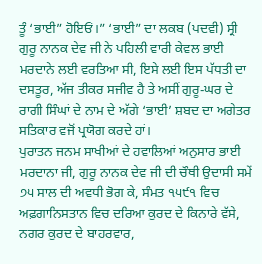ਤੂੰ ‘ਭਾਈ” ਹੋਇਓਂ।” ‘ਭਾਈ” ਦਾ ਲਕਬ (ਪਦਵੀ) ਸ੍ਰੀ ਗੁਰੂ ਨਾਨਕ ਦੇਵ ਜੀ ਨੇ ਪਹਿਲੀ ਵਾਰੀ ਕੇਵਲ ਭਾਈ ਮਰਦਾਨੇ ਲਈ ਵਰਤਿਆ ਸੀ, ਇਸੇ ਲਈ ਇਸ ਪੱਧਤੀ ਦਾ ਦਸਤੂਰ, ਅੱਜ ਤੀਕਰ ਸਜੀਵ ਹੈ ਤੇ ਅਸੀਂ ਗੁਰੂ-ਘਰ ਦੇ ਰਾਗੀ ਸਿੰਘਾਂ ਦੇ ਨਾਮ ਦੇ ਅੱਗੇ ‘ਭਾਈ’ ਸ਼ਬਦ ਦਾ ਅਗੇਤਰ ਸਤਿਕਾਰ ਵਜੋਂ ਪ੍ਰਯੋਗ ਕਰਦੇ ਹਾਂ।
ਪੁਰਾਤਨ ਜਨਮ ਸਾਖੀਆਂ ਦੇ ਹਵਾਲਿਆਂ ਅਨੁਸਾਰ ਭਾਈ ਮਰਦਾਨਾ ਜੀ, ਗੁਰੂ ਨਾਨਕ ਦੇਵ ਜੀ ਦੀ ਚੌਥੀ ਉਦਾਸੀ ਸਮੇਂ ੭੫ ਸਾਲ ਦੀ ਅਵਧੀ ਭੋਗ ਕੇ, ਸੰਮਤ ੧੫੯੧ ਵਿਚ ਅਫ਼ਗਾਨਿਸਤਾਨ ਵਿਚ ਦਰਿਆ ਕੁਰਦ ਦੇ ਕਿਨਾਰੇ ਵੱਸੇ, ਨਗਰ ਕੁਰਦ ਦੇ ਬਾਹਰਵਾਰ,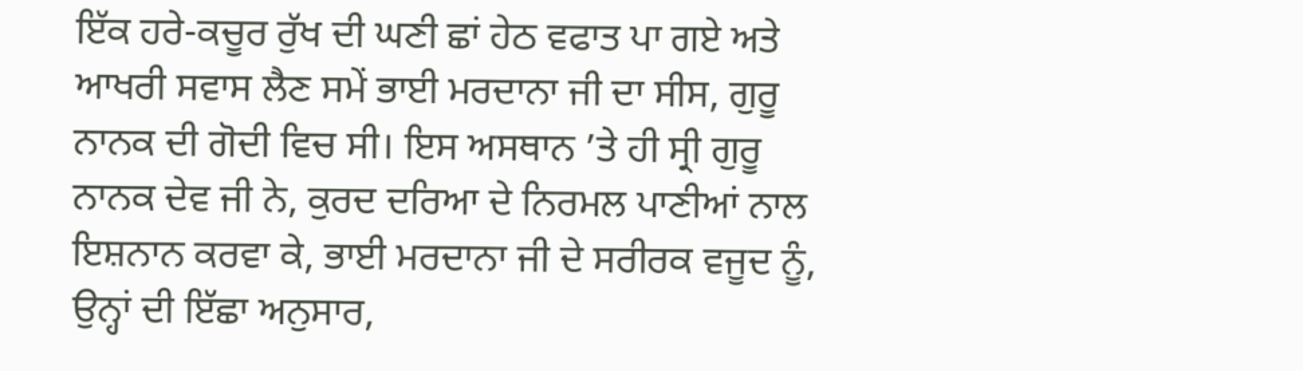ਇੱਕ ਹਰੇ-ਕਚੂਰ ਰੁੱਖ ਦੀ ਘਣੀ ਛਾਂ ਹੇਠ ਵਫਾਤ ਪਾ ਗਏ ਅਤੇ ਆਖਰੀ ਸਵਾਸ ਲੈਣ ਸਮੇਂ ਭਾਈ ਮਰਦਾਨਾ ਜੀ ਦਾ ਸੀਸ, ਗੁਰੂ ਨਾਨਕ ਦੀ ਗੋਦੀ ਵਿਚ ਸੀ। ਇਸ ਅਸਥਾਨ ’ਤੇ ਹੀ ਸ੍ਰੀ ਗੁਰੂ ਨਾਨਕ ਦੇਵ ਜੀ ਨੇ, ਕੁਰਦ ਦਰਿਆ ਦੇ ਨਿਰਮਲ ਪਾਣੀਆਂ ਨਾਲ ਇਸ਼ਨਾਨ ਕਰਵਾ ਕੇ, ਭਾਈ ਮਰਦਾਨਾ ਜੀ ਦੇ ਸਰੀਰਕ ਵਜੂਦ ਨੂੰ, ਉਨ੍ਹਾਂ ਦੀ ਇੱਛਾ ਅਨੁਸਾਰ,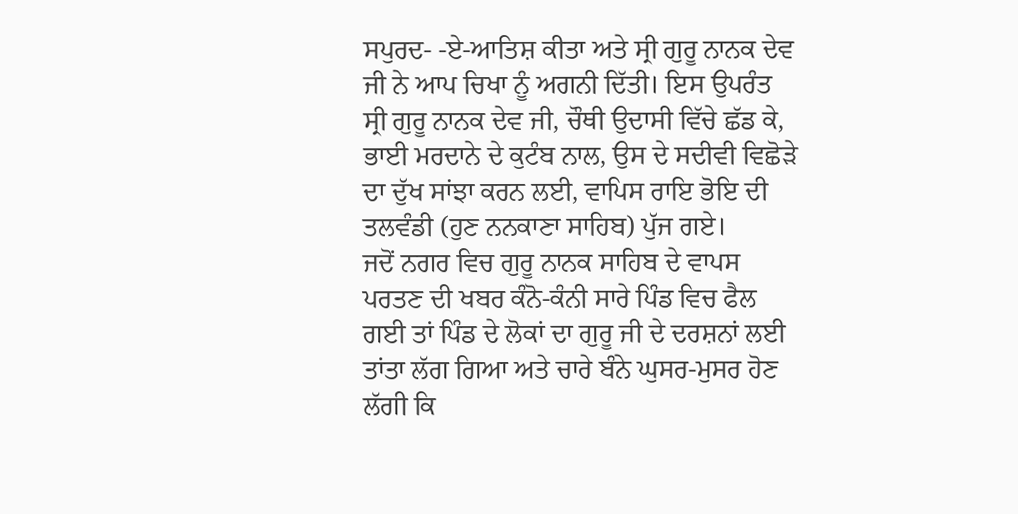ਸਪੁਰਦ- -ਏ-ਆਤਿਸ਼ ਕੀਤਾ ਅਤੇ ਸ੍ਰੀ ਗੁਰੂ ਨਾਨਕ ਦੇਵ ਜੀ ਨੇ ਆਪ ਚਿਖਾ ਨੂੰ ਅਗਨੀ ਦਿੱਤੀ। ਇਸ ਉਪਰੰਤ ਸ੍ਰੀ ਗੁਰੂ ਨਾਨਕ ਦੇਵ ਜੀ, ਚੌਥੀ ਉਦਾਸੀ ਵਿੱਚੇ ਛੱਡ ਕੇ, ਭਾਈ ਮਰਦਾਨੇ ਦੇ ਕੁਟੰਬ ਨਾਲ, ਉਸ ਦੇ ਸਦੀਵੀ ਵਿਛੋੜੇ ਦਾ ਦੁੱਖ ਸਾਂਝਾ ਕਰਨ ਲਈ, ਵਾਪਿਸ ਰਾਇ ਭੋਇ ਦੀ ਤਲਵੰਡੀ (ਹੁਣ ਨਨਕਾਣਾ ਸਾਹਿਬ) ਪੁੱਜ ਗਏ।
ਜਦੋਂ ਨਗਰ ਵਿਚ ਗੁਰੂ ਨਾਨਕ ਸਾਹਿਬ ਦੇ ਵਾਪਸ ਪਰਤਣ ਦੀ ਖਬਰ ਕੰਨੋ-ਕੰਨੀ ਸਾਰੇ ਪਿੰਡ ਵਿਚ ਫੈਲ ਗਈ ਤਾਂ ਪਿੰਡ ਦੇ ਲੋਕਾਂ ਦਾ ਗੁਰੂ ਜੀ ਦੇ ਦਰਸ਼ਨਾਂ ਲਈ ਤਾਂਤਾ ਲੱਗ ਗਿਆ ਅਤੇ ਚਾਰੇ ਬੰਨੇ ਘੁਸਰ-ਮੁਸਰ ਹੋਣ ਲੱਗੀ ਕਿ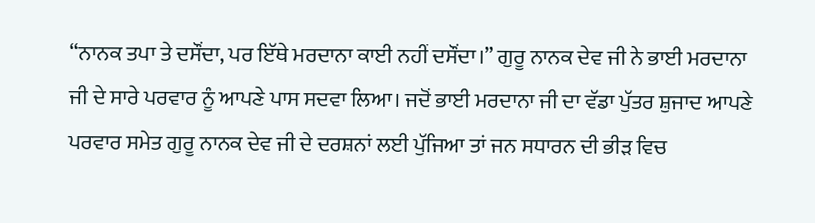“ਨਾਨਕ ਤਪਾ ਤੇ ਦਸੌਂਦਾ, ਪਰ ਇੱਥੇ ਮਰਦਾਨਾ ਕਾਈ ਨਹੀਂ ਦਸੌਂਦਾ।” ਗੁਰੂ ਨਾਨਕ ਦੇਵ ਜੀ ਨੇ ਭਾਈ ਮਰਦਾਨਾ ਜੀ ਦੇ ਸਾਰੇ ਪਰਵਾਰ ਨੂੰ ਆਪਣੇ ਪਾਸ ਸਦਵਾ ਲਿਆ। ਜਦੋਂ ਭਾਈ ਮਰਦਾਨਾ ਜੀ ਦਾ ਵੱਡਾ ਪੁੱਤਰ ਸ਼ੁਜਾਦ ਆਪਣੇ ਪਰਵਾਰ ਸਮੇਤ ਗੁਰੂ ਨਾਨਕ ਦੇਵ ਜੀ ਦੇ ਦਰਸ਼ਨਾਂ ਲਈ ਪੁੱਜਿਆ ਤਾਂ ਜਨ ਸਧਾਰਨ ਦੀ ਭੀੜ ਵਿਚ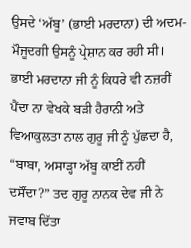ਉਸਦੇ ‘ਅੱਬੂ’ (ਭਾਈ ਮਰਦਾਨਾ) ਦੀ ਅਦਮ-ਮੌਜੂਦਗੀ ਉਸਨੂੰ ਪ੍ਰੇਸ਼ਾਨ ਕਰ ਰਹੀ ਸੀ। ਭਾਈ ਮਰਦਾਨਾ ਜੀ ਨੂੰ ਕਿਧਰੇ ਵੀ ਨਜ਼ਰੀਂ ਪੈਂਦਾ ਨਾ ਵੇਖਕੇ ਬੜੀ ਹੈਰਾਨੀ ਅਤੇ ਵਿਆਕੁਲਤਾ ਨਾਲ ਗੁਰੂ ਜੀ ਨੂੰ ਪੁੱਛਦਾ ਹੈ, “ਬਾਬਾ, ਅਸਾੜ੍ਹਾ ਅੱਬੂ ਕਾਈਂ ਨਹੀਂ ਦਸੌਂਦਾ?” ਤਦ ਗੁਰੂ ਨਾਨਕ ਦੇਵ ਜੀ ਨੇ ਜਵਾਬ ਦਿੱਤਾ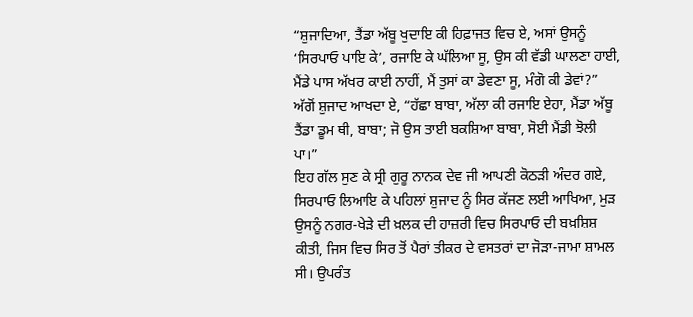“ਸ਼ੁਜਾਦਿਆ, ਤੈਂਡਾ ਅੱਬੂ ਖੁਦਾਇ ਕੀ ਹਿਫ਼ਾਜਤ ਵਿਚ ਏ, ਅਸਾਂ ਉਸਨੂੰ ‘ਸਿਰਪਾਓ ਪਾਇ ਕੇ’, ਰਜਾਇ ਕੇ ਘੱਲਿਆ ਸੂ, ਉਸ ਕੀ ਵੱਡੀ ਘਾਲਣਾ ਹਾਈ, ਮੈਂਡੇ ਪਾਸ ਅੱਖਰ ਕਾਈ ਨਾਹੀਂ, ਮੈਂ ਤੁਸਾਂ ਕਾ ਡੇਵਣਾ ਸੂ, ਮੰਗੋ ਕੀ ਡੇਵਾਂ?” ਅੱਗੋਂ ਸ਼ੁਜਾਦ ਆਖਦਾ ਏ, “ਹੱਛਾ ਬਾਬਾ, ਅੱਲਾ ਕੀ ਰਜਾਇ ਏਹਾ, ਮੈਂਡਾ ਅੱਬੂ ਤੈਂਡਾ ਡੂਮ ਥੀ, ਬਾਬਾ; ਜੋ ਉਸ ਤਾਈ ਬਕਸ਼ਿਆ ਬਾਬਾ, ਸੋਈ ਮੈਂਡੀ ਝੋਲੀ ਪਾ।”
ਇਹ ਗੱਲ ਸੁਣ ਕੇ ਸ੍ਰੀ ਗੁਰੂ ਨਾਨਕ ਦੇਵ ਜੀ ਆਪਣੀ ਕੋਠੜੀ ਅੰਦਰ ਗਏ, ਸਿਰਪਾਓ ਲਿਆਇ ਕੇ ਪਹਿਲਾਂ ਸ਼ੁਜਾਦ ਨੂੰ ਸਿਰ ਕੱਜਣ ਲਈ ਆਖਿਆ, ਮੁੜ ਉਸਨੂੰ ਨਗਰ-ਖੇੜੇ ਦੀ ਖ਼ਲਕ ਦੀ ਹਾਜ਼ਰੀ ਵਿਚ ਸਿਰਪਾਓ ਦੀ ਬਖ਼ਸ਼ਿਸ਼ ਕੀਤੀ, ਜਿਸ ਵਿਚ ਸਿਰ ਤੋਂ ਪੈਰਾਂ ਤੀਕਰ ਦੇ ਵਸਤਰਾਂ ਦਾ ਜੋੜਾ-ਜਾਮਾ ਸ਼ਾਮਲ ਸੀ। ਉਪਰੰਤ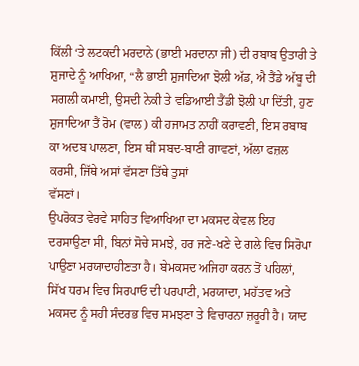ਕਿੱਲੀ ‘ਤੇ ਲਟਕਦੀ ਮਰਦਾਨੇ (ਭਾਈ ਮਰਦਾਨਾ ਜੀ) ਦੀ ਰਬਾਬ ਉਤਾਰੀ ਤੇ ਸ਼ੁਜਾਦੇ ਨੂੰ ਆਖਿਆ, “ਲੈ ਭਾਈ ਸ਼ੁਜਾਦਿਆ ਝੋਲੀ ਅੱਡ, ਐ ਤੈਂਡੇ ਅੱਬੂ ਦੀ ਸਗਲੀ ਕਮਾਈ, ਉਸਦੀ ਨੇਕੀ ਤੇ ਵਡਿਆਈ ਤੈਂਡੀ ਝੋਲੀ ਪਾ ਦਿੱਤੀ, ਹੁਣ ਸ਼ੁਜਾਦਿਆ ਤੈਂ ਰੋਮ (ਵਾਲ) ਕੀ ਹਜਾਮਤ ਨਾਹੀਂ ਕਰਾਵਣੀ, ਇਸ ਰਬਾਬ ਕਾ ਅਦਬ ਪਾਲਣਾ, ਇਸ ਥੀਂ ਸਬਦ-ਬਾਣੀ ਗਾਵਣਾਂ, ਅੱਲਾ ਫਜ਼ਲ ਕਰਸੀ, ਜਿੱਥੇ ਅਸਾਂ ਵੱਸਣਾ ਤਿੱਥੇ ਤੁਸਾਂ
ਵੱਸਣਾਂ।
ਉਪਰੋਕਤ ਵੇਰਵੇ ਸਾਹਿਤ ਵਿਆਖਿਆ ਦਾ ਮਕਸਦ ਕੇਵਲ ਇਹ ਦਰਸਾਉਣਾ ਸੀ, ਬਿਨਾਂ ਸੋਚੇ ਸਮਝੇ, ਹਰ ਜਣੇ-ਖਣੇ ਦੇ ਗਲੇ ਵਿਚ ਸਿਰੋਪਾ ਪਾਉਣਾ ਮਰਯਾਦਾਹੀਣਤਾ ਹੈ। ਬੇਮਕਸਦ ਅਜਿਹਾ ਕਰਨ ਤੋਂ ਪਹਿਲਾਂ, ਸਿੱਖ ਧਰਮ ਵਿਚ ਸਿਰਪਾਓ ਦੀ ਪਰਪਾਟੀ, ਮਰਯਾਦਾ, ਮਹੱਤਵ ਅਤੇ ਮਕਸਦ ਨੂੰ ਸਹੀ ਸੰਦਰਭ ਵਿਚ ਸਮਝਣਾ ਤੇ ਵਿਚਾਰਨਾ ਜ਼ਰੂਰੀ ਹੈ। ਯਾਦ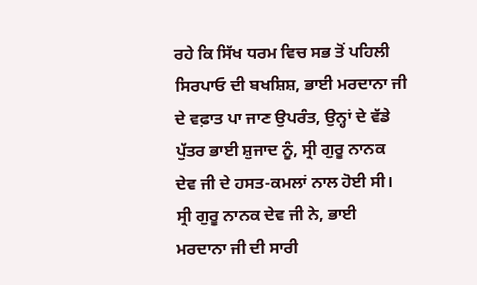ਰਹੇ ਕਿ ਸਿੱਖ ਧਰਮ ਵਿਚ ਸਭ ਤੋਂ ਪਹਿਲੀ ਸਿਰਪਾਓ ਦੀ ਬਖਸ਼ਿਸ਼, ਭਾਈ ਮਰਦਾਨਾ ਜੀ ਦੇ ਵਫ਼ਾਤ ਪਾ ਜਾਣ ਉਪਰੰਤ, ਉਨ੍ਹਾਂ ਦੇ ਵੱਡੇ ਪੁੱਤਰ ਭਾਈ ਸ਼ੁਜਾਦ ਨੂੰ, ਸ੍ਰੀ ਗੁਰੂ ਨਾਨਕ ਦੇਵ ਜੀ ਦੇ ਹਸਤ-ਕਮਲਾਂ ਨਾਲ ਹੋਈ ਸੀ। ਸ੍ਰੀ ਗੁਰੂ ਨਾਨਕ ਦੇਵ ਜੀ ਨੇ, ਭਾਈ ਮਰਦਾਨਾ ਜੀ ਦੀ ਸਾਰੀ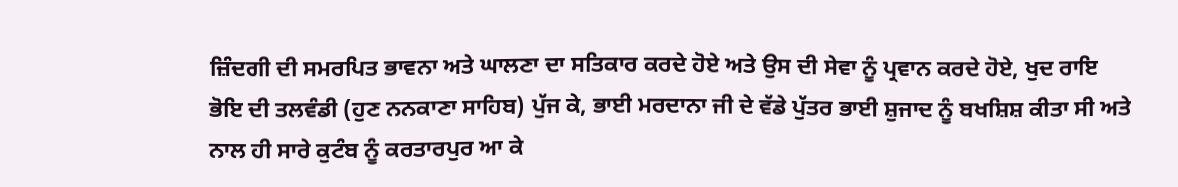ਜ਼ਿੰਦਗੀ ਦੀ ਸਮਰਪਿਤ ਭਾਵਨਾ ਅਤੇ ਘਾਲਣਾ ਦਾ ਸਤਿਕਾਰ ਕਰਦੇ ਹੋਏ ਅਤੇ ਉਸ ਦੀ ਸੇਵਾ ਨੂੰ ਪ੍ਰਵਾਨ ਕਰਦੇ ਹੋਏ, ਖੁਦ ਰਾਇ ਭੋਇ ਦੀ ਤਲਵੰਡੀ (ਹੁਣ ਨਨਕਾਣਾ ਸਾਹਿਬ) ਪੁੱਜ ਕੇ, ਭਾਈ ਮਰਦਾਨਾ ਜੀ ਦੇ ਵੱਡੇ ਪੁੱਤਰ ਭਾਈ ਸ਼ੁਜਾਦ ਨੂੰ ਬਖਸ਼ਿਸ਼ ਕੀਤਾ ਸੀ ਅਤੇ ਨਾਲ ਹੀ ਸਾਰੇ ਕੁਟੰਬ ਨੂੰ ਕਰਤਾਰਪੁਰ ਆ ਕੇ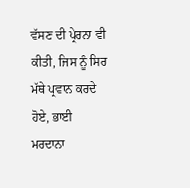ਵੱਸਣ ਦੀ ਪ੍ਰੇਰਨਾ ਵੀ ਕੀਤੀ, ਜਿਸ ਨੂੰ ਸਿਰ ਮੱਥੇ ਪ੍ਰਵਾਨ ਕਰਦੇ ਹੋਏ, ਭਾਈ ਮਰਦਾਨਾ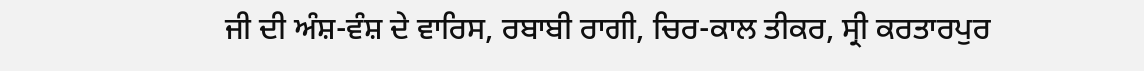ਜੀ ਦੀ ਅੰਸ਼-ਵੰਸ਼ ਦੇ ਵਾਰਿਸ, ਰਬਾਬੀ ਰਾਗੀ, ਚਿਰ-ਕਾਲ ਤੀਕਰ, ਸ੍ਰੀ ਕਰਤਾਰਪੁਰ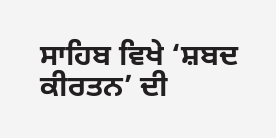ਸਾਹਿਬ ਵਿਖੇ ‘ਸ਼ਬਦ ਕੀਰਤਨ’ ਦੀ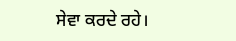ਸੇਵਾ ਕਰਦੇ ਰਹੇ।